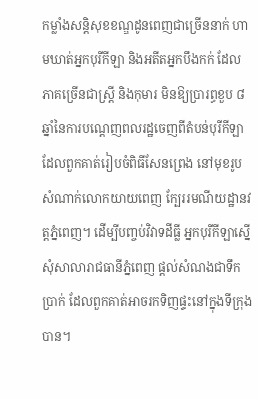កម្លាំងសន្តិសុខខណ្ឌដូនពេញជាច្រើននាក់ ហាមឃាត់អ្នកបុរីកីឡា និងអតីតអ្នកបឹងកក់ ដែលភាគច្រើនជាស្ត្រី និងកុមារ មិនឱ្យប្រារព្ធខួប ៨ឆ្នាំនៃការបណ្ដេញពលរដ្ឋចេញពីតំបន់បុរីកីឡា ដែលពួកគាត់រៀបចំពិធីសែនព្រេង នៅមុខរូបសំណាក់លោកយាយពេញ ក្បែររមណីយដ្ឋានវត្តភ្នំពេញ។ ដើម្បីបញ្ចប់វិវាទដីធ្លី អ្នកបុរីកីឡាស្នើសុំសាលារាជធានីភ្នំពេញ ផ្ដល់សំណងជាទឹកប្រាក់ ដែលពួកគាត់អាចរកទិញផ្ទះនៅក្នុងទីក្រុងបាន។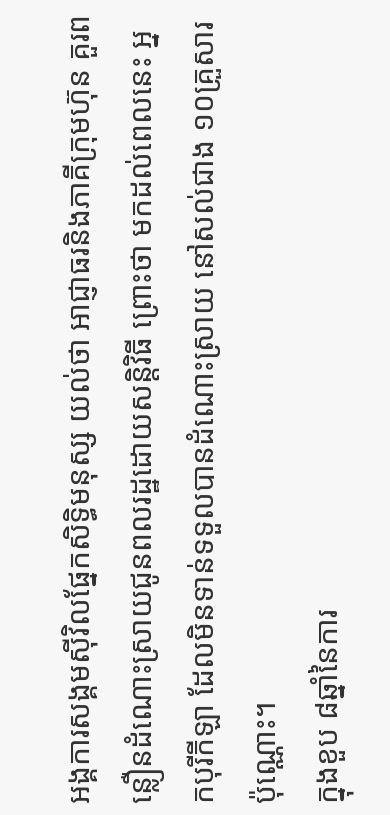អង្គការសង្គមស៊ីវិលផ្នែកសិទ្ធិមនុស្ស យល់ថា អាជ្ញាធរនិងភាគីក្រុមហ៊ុន គួរពន្លឿនដំណោះស្រាយជូនពលរដ្ឋដោយសន្តិវិធី ព្រោះថា មកដល់ពេលនេះ អ្នកបុរីកីឡា ដែលមិនទាន់ទទួលបានដំណោះស្រាយ នៅសល់ជាង ១០គ្រួសារប៉ុណ្ណោះ។
ក្នុងខួប ៨ឆ្នាំនៃការ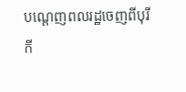បណ្ដេញពលរដ្ឋចេញពីបុរីកី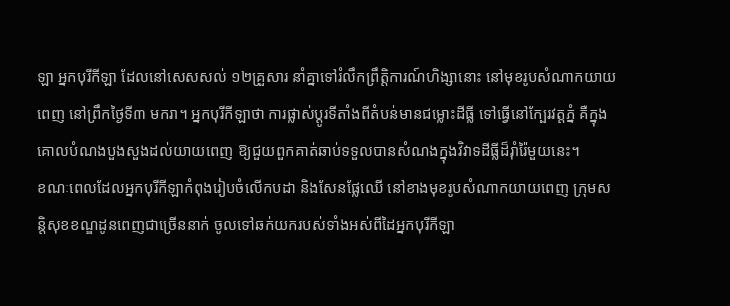ឡា អ្នកបុរីកីឡា ដែលនៅសេសសល់ ១២គ្រួសារ នាំគ្នាទៅរំលឹកព្រឹត្តិការណ៍ហិង្សានោះ នៅមុខរូបសំណាកយាយពេញ នៅព្រឹកថ្ងៃទី៣ មករា។ អ្នកបុរីកីឡាថា ការផ្លាស់ប្ដូរទីតាំងពីតំបន់មានជម្លោះដីធ្លី ទៅធ្វើនៅក្បែរវត្តភ្នំ គឺក្នុងគោលបំណងបួងសួងដល់យាយពេញ ឱ្យជួយពួកគាត់ឆាប់ទទួលបានសំណងក្នុងវិវាទដីធ្លីដ៏រ៉ាំរ៉ៃមួយនេះ។
ខណៈពេលដែលអ្នកបុរីកីឡាកំពុងរៀបចំលើកបដា និងសែនផ្លែឈើ នៅខាងមុខរូបសំណាកយាយពេញ ក្រុមសន្តិសុខខណ្ឌដូនពេញជាច្រើននាក់ ចូលទៅឆក់យករបស់ទាំងអស់ពីដៃអ្នកបុរីកីឡា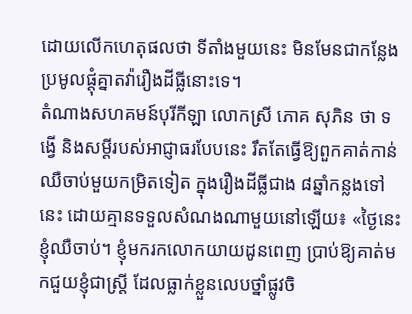ដោយលើកហេតុផលថា ទីតាំងមួយនេះ មិនមែនជាកន្លែងប្រមូលផ្ដុំគ្នាតវ៉ារឿងដីធ្លីនោះទេ។
តំណាងសហគមន៍បុរីកីឡា លោកស្រី ភោគ សុភិន ថា ទង្វើ និងសម្ដីរបស់អាជ្ញាធរបែបនេះ រឹតតែធ្វើឱ្យពួកគាត់កាន់ឈឺចាប់មួយកម្រិតទៀត ក្នុងរឿងដីធ្លីជាង ៨ឆ្នាំកន្លងទៅនេះ ដោយគ្មានទទួលសំណងណាមួយនៅឡើយ៖ «ថ្ងៃនេះ ខ្ញុំឈឺចាប់។ ខ្ញុំមករកលោកយាយដូនពេញ ប្រាប់ឱ្យគាត់មកជួយខ្ញុំជាស្ត្រី ដែលធ្លាក់ខ្លួនលេបថ្នាំផ្លូវចិ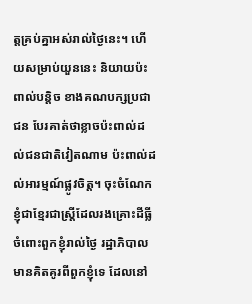ត្តគ្រប់គ្នាអស់រាល់ថ្ងៃនេះ។ ហើយសម្រាប់យួននេះ និយាយប៉ះពាល់បន្តិច ខាងគណបក្សប្រជាជន បែរគាត់ថាខ្លាចប៉ះពាល់ដល់ជនជាតិវៀតណាម ប៉ះពាល់ដល់អារម្មណ៍ផ្លូវចិត្ត។ ចុះចំណែកខ្ញុំជាខ្មែរជាស្ត្រីដែលរងគ្រោះដីធ្លី ចំពោះពួកខ្ញុំរាល់ថ្ងៃ រដ្ឋាភិបាលមានគិតគូរពីពួកខ្ញុំទេ ដែលនៅ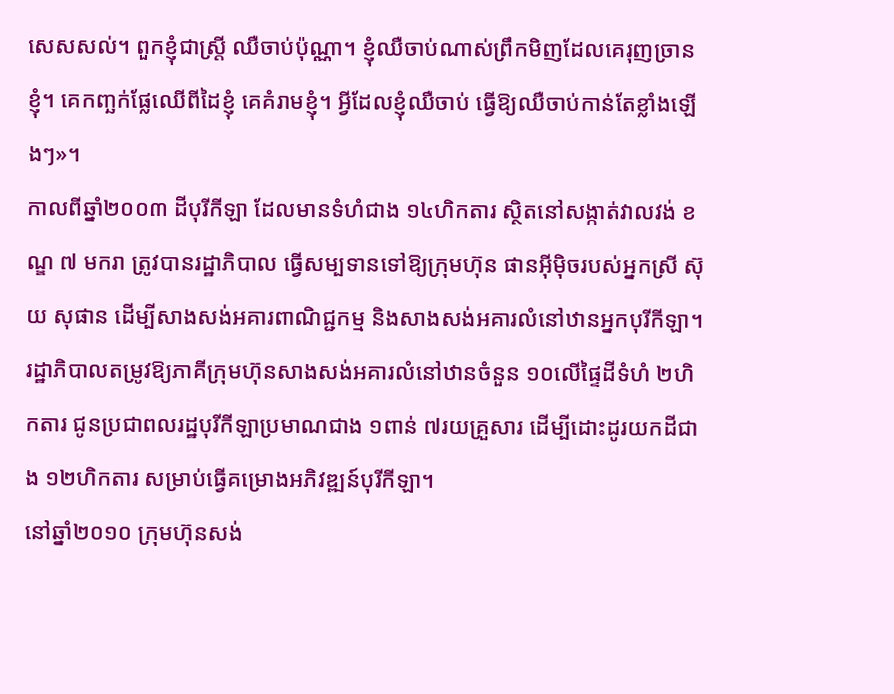សេសសល់។ ពួកខ្ញុំជាស្ត្រី ឈឺចាប់ប៉ុណ្ណា។ ខ្ញុំឈឺចាប់ណាស់ព្រឹកមិញដែលគេរុញច្រានខ្ញុំ។ គេកញ្ឆក់ផ្លែឈើពីដៃខ្ញុំ គេគំរាមខ្ញុំ។ អ្វីដែលខ្ញុំឈឺចាប់ ធ្វើឱ្យឈឺចាប់កាន់តែខ្លាំងឡើងៗ»។
កាលពីឆ្នាំ២០០៣ ដីបុរីកីឡា ដែលមានទំហំជាង ១៤ហិកតារ ស្ថិតនៅសង្កាត់វាលវង់ ខណ្ឌ ៧ មករា ត្រូវបានរដ្ឋាភិបាល ធ្វើសម្បទានទៅឱ្យក្រុមហ៊ុន ផានអ៊ីម៉ិចរបស់អ្នកស្រី ស៊ុយ សុផាន ដើម្បីសាងសង់អគារពាណិជ្ជកម្ម និងសាងសង់អគារលំនៅឋានអ្នកបុរីកីឡា។ រដ្ឋាភិបាលតម្រូវឱ្យភាគីក្រុមហ៊ុនសាងសង់អគារលំនៅឋានចំនួន ១០លើផ្ទៃដីទំហំ ២ហិកតារ ជូនប្រជាពលរដ្ឋបុរីកីឡាប្រមាណជាង ១ពាន់ ៧រយគ្រួសារ ដើម្បីដោះដូរយកដីជាង ១២ហិកតារ សម្រាប់ធ្វើគម្រោងអភិវឌ្ឍន៍បុរីកីឡា។
នៅឆ្នាំ២០១០ ក្រុមហ៊ុនសង់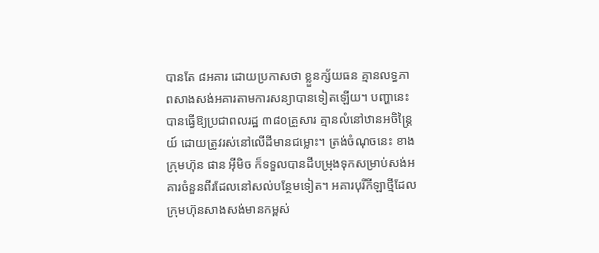បានតែ ៨អគារ ដោយប្រកាសថា ខ្លួនក្ស័យធន គ្មានលទ្ធភាពសាងសង់អគារតាមការសន្យាបានទៀតឡើយ។ បញ្ហានេះ បានធ្វើឱ្យប្រជាពលរដ្ឋ ៣៨០គ្រួសារ គ្មានលំនៅឋានអចិន្ត្រៃយ៍ ដោយត្រូវរស់នៅលើដីមានជម្លោះ។ ត្រង់ចំណុចនេះ ខាងក្រុមហ៊ុន ផាន អ៊ីមិច ក៏ទទួលបានដីបម្រុងទុកសម្រាប់សង់អគារចំនួនពីរដែលនៅសល់បន្ថែមទៀត។ អគារបុរីកីឡាថ្មីដែលក្រុមហ៊ុនសាងសង់មានកម្ពស់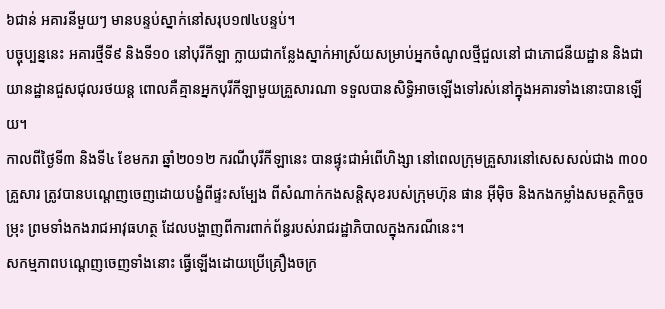៦ជាន់ អគារនីមួយៗ មានបន្ទប់ស្នាក់នៅសរុប១៧៤បន្ទប់។
បច្ចុប្បន្ននេះ អគារថ្មីទី៩ និងទី១០ នៅបុរីកីឡា ក្លាយជាកន្លែងស្នាក់អាស្រ័យសម្រាប់អ្នកចំណូលថ្មីជួលនៅ ជាភោជនីយដ្ឋាន និងជាយានដ្ឋានជួសជុលរថយន្ត ពោលគឺគ្មានអ្នកបុរីកីឡាមួយគ្រួសារណា ទទួលបានសិទ្ធិអាចឡើងទៅរស់នៅក្នុងអគារទាំងនោះបានឡើយ។
កាលពីថ្ងៃទី៣ និងទី៤ ខែមករា ឆ្នាំ២០១២ ករណីបុរីកីឡានេះ បានផ្ទុះជាអំពើហិង្សា នៅពេលក្រុមគ្រួសារនៅសេសសល់ជាង ៣០០គ្រួសារ ត្រូវបានបណ្ដេញចេញដោយបង្ខំពីផ្ទះសម្បែង ពីសំណាក់កងសន្តិសុខរបស់ក្រុមហ៊ុន ផាន អ៊ីម៉ិច និងកងកម្លាំងសមត្ថកិច្ចចម្រុះ ព្រមទាំងកងរាជអាវុធហត្ថ ដែលបង្ហាញពីការពាក់ព័ន្ធរបស់រាជរដ្ឋាភិបាលក្នុងករណីនេះ។
សកម្មភាពបណ្ដេញចេញទាំងនោះ ធ្វើឡើងដោយប្រើគ្រឿងចក្រ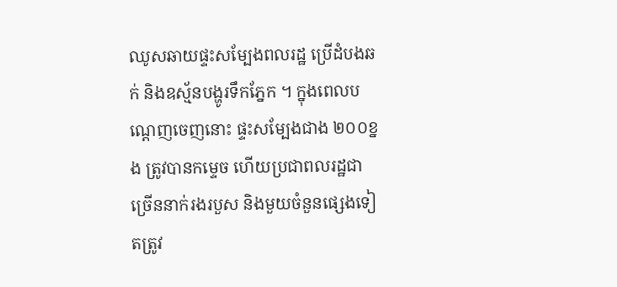ឈូសឆាយផ្ទះសម្បែងពលរដ្ឋ ប្រើដំបងឆក់ និងឧស្ម័នបង្ហូរទឹកភ្នែក ។ ក្នុងពេលបណ្ដេញចេញនោះ ផ្ទះសម្បែងជាង ២០០ខ្នង ត្រូវបានកម្ទេច ហើយប្រជាពលរដ្ឋជាច្រើននាក់រងរបួស និងមួយចំនួនផ្សេងទៀតត្រូវ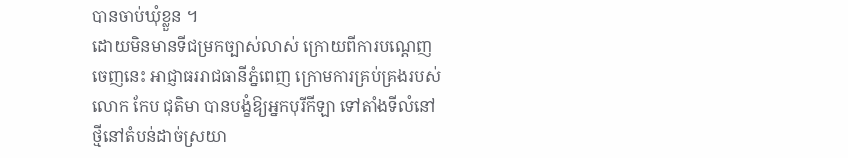បានចាប់ឃុំខ្លួន ។
ដោយមិនមានទីជម្រកច្បាស់លាស់ ក្រោយពីការបណ្ដេញចេញនេះ អាជ្ញាធររាជធានីភ្នំពេញ ក្រោមការគ្រប់គ្រងរបស់លោក កែប ជុតិមា បានបង្ខំឱ្យអ្នកបុរីកីឡា ទៅតាំងទីលំនៅថ្មីនៅតំបន់ដាច់ស្រយា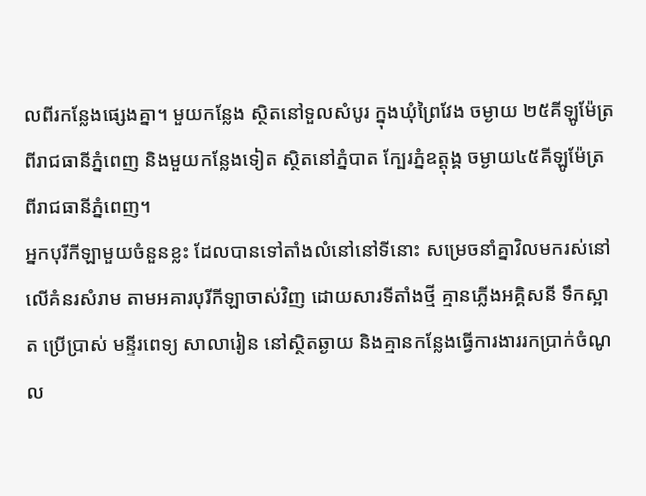លពីរកន្លែងផ្សេងគ្នា។ មួយកន្លែង ស្ថិតនៅទួលសំបូរ ក្នុងឃុំព្រៃវែង ចម្ងាយ ២៥គីឡូម៉ែត្រពីរាជធានីភ្នំពេញ និងមួយកន្លែងទៀត ស្ថិតនៅភ្នំបាត ក្បែរភ្នំឧត្តុង្គ ចម្ងាយ៤៥គីឡូម៉ែត្រពីរាជធានីភ្នំពេញ។
អ្នកបុរីកីឡាមួយចំនួនខ្លះ ដែលបានទៅតាំងលំនៅនៅទីនោះ សម្រេចនាំគ្នាវិលមករស់នៅលើគំនរសំរាម តាមអគារបុរីកីឡាចាស់វិញ ដោយសារទីតាំងថ្មី គ្មានភ្លើងអគ្គិសនី ទឹកស្អាត ប្រើប្រាស់ មន្ទីរពេទ្យ សាលារៀន នៅស្ថិតឆ្ងាយ និងគ្មានកន្លែងធ្វើការងាររកប្រាក់ចំណូល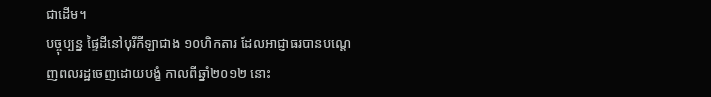ជាដើម។
បច្ចុប្បន្ន ផ្ទៃដីនៅបុរីកីឡាជាង ១០ហិកតារ ដែលអាជ្ញាធរបានបណ្ដេញពលរដ្ឋចេញដោយបង្ខំ កាលពីឆ្នាំ២០១២ នោះ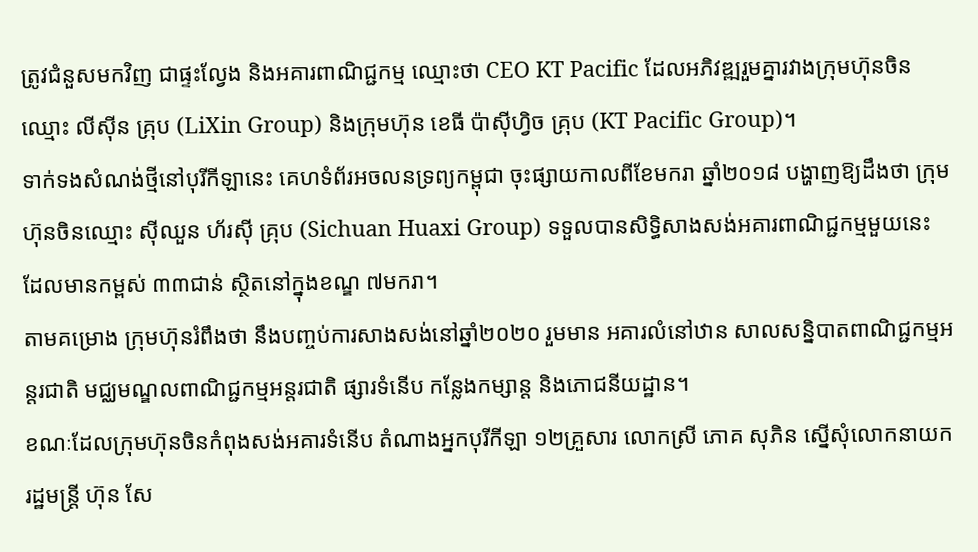ត្រូវជំនួសមកវិញ ជាផ្ទះល្វែង និងអគារពាណិជ្ជកម្ម ឈ្មោះថា CEO KT Pacific ដែលអភិវឌ្ឍរួមគ្នារវាងក្រុមហ៊ុនចិន ឈ្មោះ លីស៊ីន គ្រុប (LiXin Group) និងក្រុមហ៊ុន ខេធី ប៉ាស៊ីហ្វិច គ្រុប (KT Pacific Group)។
ទាក់ទងសំណង់ថ្មីនៅបុរីកីឡានេះ គេហទំព័រអចលនទ្រព្យកម្ពុជា ចុះផ្សាយកាលពីខែមករា ឆ្នាំ២០១៨ បង្ហាញឱ្យដឹងថា ក្រុមហ៊ុនចិនឈ្មោះ ស៊ីឈួន ហ័រស៊ី គ្រុប (Sichuan Huaxi Group) ទទួលបានសិទ្ធិសាងសង់អគារពាណិជ្ជកម្មមួយនេះ ដែលមានកម្ពស់ ៣៣ជាន់ ស្ថិតនៅក្នុងខណ្ឌ ៧មករា។
តាមគម្រោង ក្រុមហ៊ុនរំពឹងថា នឹងបញ្ចប់ការសាងសង់នៅឆ្នាំ២០២០ រួមមាន អគារលំនៅឋាន សាលសន្និបាតពាណិជ្ជកម្មអន្តរជាតិ មជ្ឈមណ្ឌលពាណិជ្ជកម្មអន្តរជាតិ ផ្សារទំនើប កន្លែងកម្សាន្ត និងភោជនីយដ្ឋាន។
ខណៈដែលក្រុមហ៊ុនចិនកំពុងសង់អគារទំនើប តំណាងអ្នកបុរីកីឡា ១២គ្រួសារ លោកស្រី ភោគ សុភិន ស្នើសុំលោកនាយករដ្ឋមន្ត្រី ហ៊ុន សែ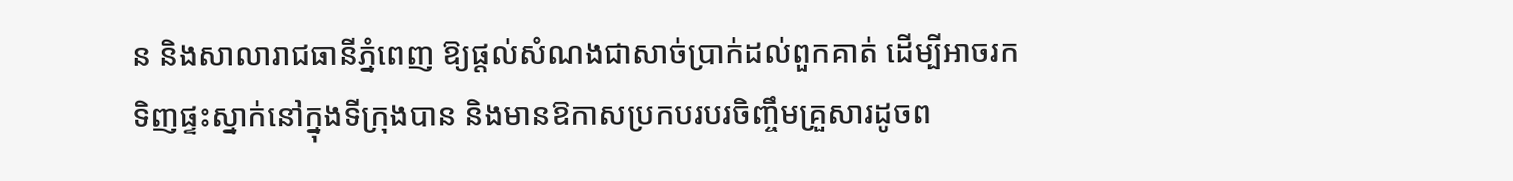ន និងសាលារាជធានីភ្នំពេញ ឱ្យផ្ដល់សំណងជាសាច់ប្រាក់ដល់ពួកគាត់ ដើម្បីអាចរកទិញផ្ទះស្នាក់នៅក្នុងទីក្រុងបាន និងមានឱកាសប្រកបរបរចិញ្ចឹមគ្រួសារដូចព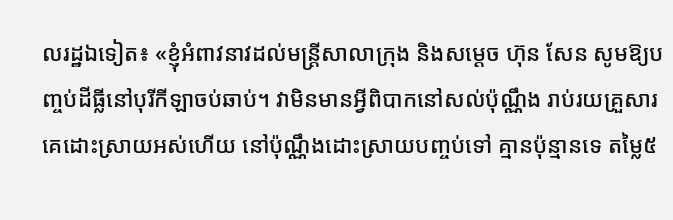លរដ្ឋឯទៀត៖ «ខ្ញុំអំពាវនាវដល់មន្ត្រីសាលាក្រុង និងសម្ដេច ហ៊ុន សែន សូមឱ្យបញ្ចប់ដីធ្លីនៅបុរីកីឡាចប់ឆាប់។ វាមិនមានអ្វីពិបាកនៅសល់ប៉ុណ្ណឹង រាប់រយគ្រួសារគេដោះស្រាយអស់ហើយ នៅប៉ុណ្ណឹងដោះស្រាយបញ្ចប់ទៅ គ្មានប៉ុន្មានទេ តម្លៃ៥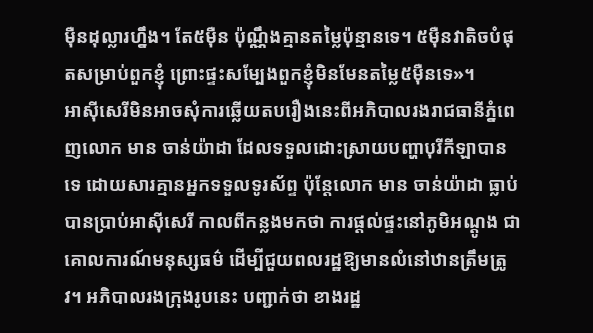ម៉ឺនដុល្លារហ្នឹង។ តែ៥ម៉ឺន ប៉ុណ្ណឹងគ្មានតម្លៃប៉ុន្មានទេ។ ៥ម៉ឺនវាតិចបំផុតសម្រាប់ពួកខ្ញុំ ព្រោះផ្ទះសម្បែងពួកខ្ញុំមិនមែនតម្លៃ៥ម៉ឺនទេ»។
អាស៊ីសេរីមិនអាចសុំការឆ្លើយតបរឿងនេះពីអភិបាលរងរាជធានីភ្នំពេញលោក មាន ចាន់យ៉ាដា ដែលទទួលដោះស្រាយបញ្ហាបុរីកីឡាបានទេ ដោយសារគ្មានអ្នកទទួលទូរស័ព្ទ ប៉ុន្តែលោក មាន ចាន់យ៉ាដា ធ្លាប់បានប្រាប់អាស៊ីសេរី កាលពីកន្លងមកថា ការផ្ដល់ផ្ទះនៅភូមិអណ្ដូង ជាគោលការណ៍មនុស្សធម៌ ដើម្បីជួយពលរដ្ឋឱ្យមានលំនៅឋានត្រឹមត្រូវ។ អភិបាលរងក្រុងរូបនេះ បញ្ជាក់ថា ខាងរដ្ឋ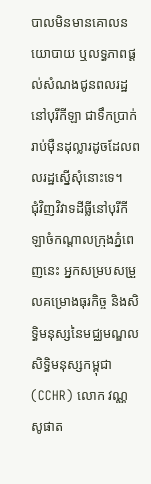បាលមិនមានគោលនយោបាយ ឬលទ្ធភាពផ្ដល់សំណងជូនពលរដ្ឋនៅបុរីកីឡា ជាទឹកប្រាក់រាប់ម៉ឺនដុល្លារដូចដែលពលរដ្ឋស្នើសុំនោះទេ។
ជុំវិញវិវាទដីធ្លីនៅបុរីកីឡាចំកណ្ដាលក្រុងភ្នំពេញនេះ អ្នកសម្របសម្រួលគម្រោងធុរកិច្ច និងសិទ្ធិមនុស្សនៃមជ្ឈមណ្ឌលសិទ្ធិមនុស្សកម្ពុជា (CCHR) លោក វណ្ណ សូផាត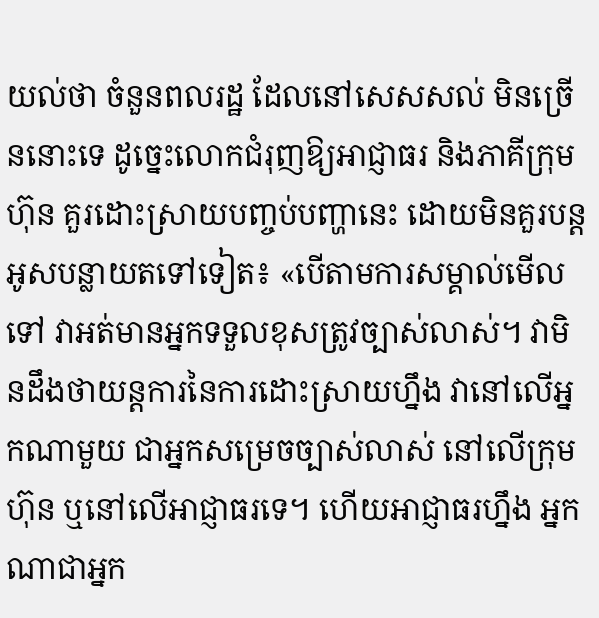យល់ថា ចំនួនពលរដ្ឋ ដែលនៅសេសសល់ មិនច្រើននោះទេ ដូច្នេះលោកជំរុញឱ្យអាជ្ញាធរ និងភាគីក្រុមហ៊ុន គួរដោះស្រាយបញ្ចប់បញ្ហានេះ ដោយមិនគួរបន្តអូសបន្លាយតទៅទៀត៖ «បើតាមការសម្គាល់មើលទៅ វាអត់មានអ្នកទទួលខុសត្រូវច្បាស់លាស់។ វាមិនដឹងថាយន្តការនៃការដោះស្រាយហ្នឹង វានៅលើអ្នកណាមួយ ជាអ្នកសម្រេចច្បាស់លាស់ នៅលើក្រុមហ៊ុន ឬនៅលើអាជ្ញាធរទេ។ ហើយអាជ្ញាធរហ្នឹង អ្នកណាជាអ្នក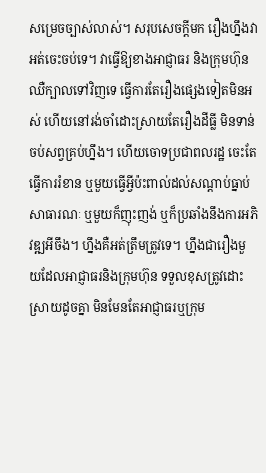សម្រេចច្បាស់លាស់។ សរុបសេចក្ដីមក រឿងហ្នឹងវាអត់ចេះចប់ទេ។ វាធ្វើឱ្យខាងអាជ្ញាធរ និងក្រុមហ៊ុន ឈឺក្បាលទៅវិញទេ ធ្វើការតែរឿងផ្សេងទៀតមិនអស់ ហើយនៅរង់ចាំដោះស្រាយតែរឿងដីធ្លី មិនទាន់ចប់សព្វគ្រប់ហ្នឹង។ ហើយចោទប្រជាពលរដ្ឋ ចេះតែធ្វើការរំខាន ឬមួយធ្វើអ្វីប៉ះពាល់ដល់សណ្ដាប់ធ្នាប់សាធារណៈ ឬមួយក៏ញុះញង់ ឬក៏ប្រឆាំងនឹងការអភិវឌ្ឍអីចឹង។ ហ្នឹងគឺអត់ត្រឹមត្រូវទេ។ ហ្នឹងជារឿងមួយដែលអាជ្ញាធរនិងក្រុមហ៊ុន ទទួលខុសត្រូវដោះស្រាយដូចគ្នា មិនមែនតែអាជ្ញាធរឬក្រុម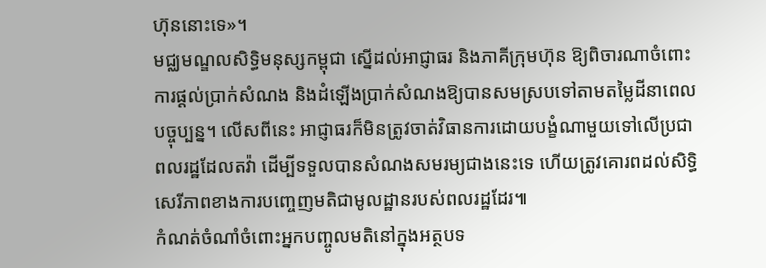ហ៊ុននោះទេ»។
មជ្ឈមណ្ឌលសិទ្ធិមនុស្សកម្ពុជា ស្នើដល់អាជ្ញាធរ និងភាគីក្រុមហ៊ុន ឱ្យពិចារណាចំពោះការផ្ដល់ប្រាក់សំណង និងដំឡើងប្រាក់សំណងឱ្យបានសមស្របទៅតាមតម្លៃដីនាពេលបច្ចុប្បន្ន។ លើសពីនេះ អាជ្ញាធរក៏មិនត្រូវចាត់វិធានការដោយបង្ខំណាមួយទៅលើប្រជាពលរដ្ឋដែលតវ៉ា ដើម្បីទទួលបានសំណងសមរម្យជាងនេះទេ ហើយត្រូវគោរពដល់សិទ្ធិសេរីភាពខាងការបញ្ចេញមតិជាមូលដ្ឋានរបស់ពលរដ្ឋដែរ៕
កំណត់ចំណាំចំពោះអ្នកបញ្ចូលមតិនៅក្នុងអត្ថបទ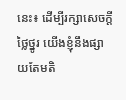នេះ៖ ដើម្បីរក្សាសេចក្ដីថ្លៃថ្នូរ យើងខ្ញុំនឹងផ្សាយតែមតិ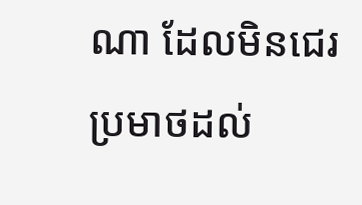ណា ដែលមិនជេរប្រមាថដល់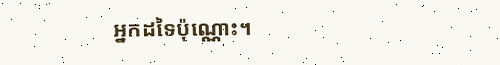អ្នកដទៃប៉ុណ្ណោះ។